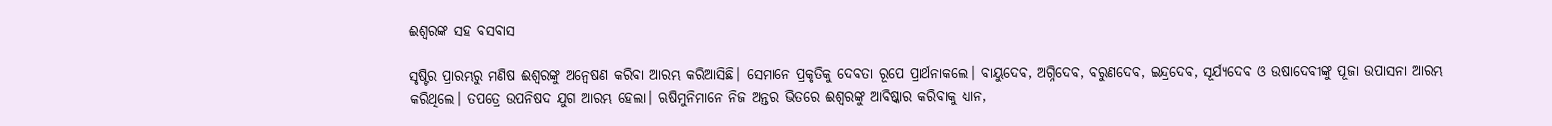ଈଶ୍ୱରଙ୍କ ସହ ବସବାସ

ସୃଷ୍ଟିର ପ୍ରାରମ୍ଭରୁ ମଣିଷ ଈଶ୍ୱରଙ୍କୁ ଅନ୍ବେଷଣ କରିବା ଆରମ୍ଭ କରିଆସିଛି। ସେମାନେ ପ୍ରକୃତିକୁ ଦେବତା ରୂପେ ପ୍ରାର୍ଥନାକଲେ। ବାୟୁଦେବ, ଅଗ୍ନିଦେବ, ବରୁଣଦେବ, ଇନ୍ଦ୍ରଦେବ, ସୂର୍ଯ୍ୟଦେବ ଓ ଉଷାଦେବୀଙ୍କୁ ପୂଜା ଉପାସନା ଆରମ୍ଭ କରିଥିଲେ। ତପତ୍ରେ ଉପନିଷଦ ଯୁଗ ଆରମ୍ଭ ହେଲା। ଋଷିମୁନିମାନେ ନିଜ ଅନ୍ତର ଭିତରେ ଈଶ୍ୱରଙ୍କୁ ଆବିଷ୍କାର କରିବାକୁ ଧ୍ୟାନ,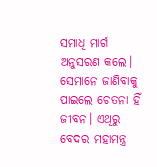ସମାଧି ମାର୍ଗ ଅନୁସରଣ କଲେ। ସେମାନେ ଜାଣିବାକୁ ପାଇଲେ ଚେତନା ହିଁ ଜୀବନ। ଏଥିରୁ ବେଦର ମହାମନ୍ତ୍ର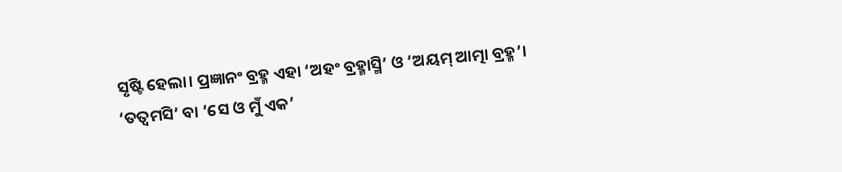ସୃଷ୍ଟି ହେଲା। ପ୍ରଜ୍ଞାନଂ ବ୍ରହ୍ମ ଏହା ‘ଅହଂ ବ୍ରହ୍ମାସ୍ମି’ ଓ ‘ଅୟମ୍‌ ଆତ୍ମା ବ୍ରହ୍ମ’। ‘ତତ୍ୱମସି’ ବା ‘ସେ ଓ ମୁଁ ଏକ’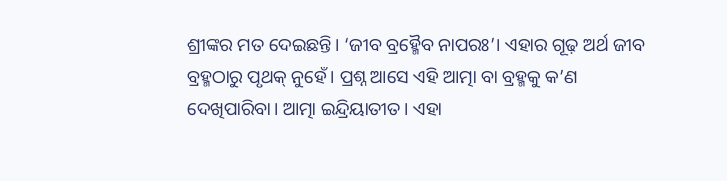ଶ୍ରୀଙ୍କର ମତ ଦେଇଛନ୍ତି। ‘ଜୀବ ବ୍ରହ୍ମୈବ ନାପରଃ’। ଏହାର ଗୂଢ଼ ଅର୍ଥ ଜୀବ ବ୍ରହ୍ମଠାରୁ ପୃଥକ୍‌ ନୁହେଁ। ପ୍ରଶ୍ନ ଆସେ ଏହି ଆତ୍ମା ବା ବ୍ରହ୍ମକୁ କ’ଣ ଦେଖିପାରିବା। ଆତ୍ମା ଇନ୍ଦ୍ରିୟାତୀତ। ଏହା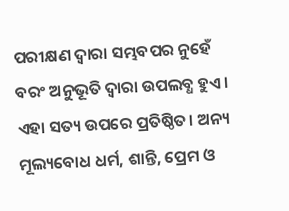ପରୀକ୍ଷଣ ଦ୍ୱାରା ସମ୍ଭବପର ନୁହେଁ ବରଂ ଅନୁଭୂତି ଦ୍ୱାରା ଉପଲବ୍ଧ ହୁଏ। ଏହା ସତ୍ୟ ଉପରେ ପ୍ରତିଷ୍ଠିତ। ଅନ୍ୟ ମୂଲ୍ୟବୋଧ ଧର୍ମ, ଶାନ୍ତି, ପ୍ରେମ ଓ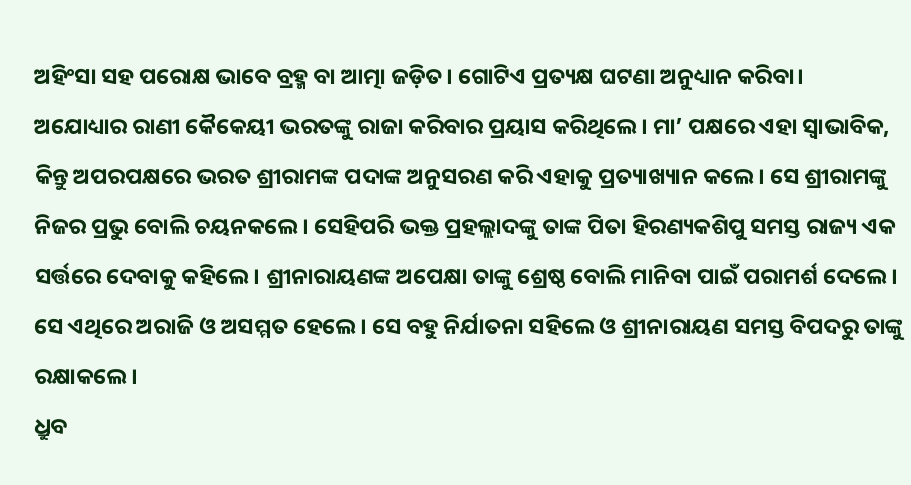ଅହିଂସା ସହ ପରୋକ୍ଷ ଭାବେ ବ୍ରହ୍ମ ବା ଆତ୍ମା ଜଡ଼ିତ। ଗୋଟିଏ ପ୍ରତ୍ୟକ୍ଷ ଘଟଣା ଅନୁଧ୍ୟାନ କରିବା।
ଅଯୋଧ୍ୟାର ରାଣୀ କୈକେୟୀ ଭରତଙ୍କୁ ରାଜା କରିବାର ପ୍ରୟାସ କରିଥିଲେ। ମା’ ପକ୍ଷରେ ଏହା ସ୍ବାଭାବିକ, କିନ୍ତୁ ଅପରପକ୍ଷରେ ଭରତ ଶ୍ରୀରାମଙ୍କ ପଦାଙ୍କ ଅନୁସରଣ କରି ଏହାକୁ ପ୍ରତ୍ୟାଖ୍ୟାନ କଲେ। ସେ ଶ୍ରୀରାମଙ୍କୁ ନିଜର ପ୍ରଭୁ ବୋଲି ଚୟନକଲେ। ସେହିପରି ଭକ୍ତ ପ୍ରହଲ୍ଲାଦଙ୍କୁ ତାଙ୍କ ପିତା ହିରଣ୍ୟକଶିପୁ ସମସ୍ତ ରାଜ୍ୟ ଏକ ସର୍ତ୍ତରେ ଦେବାକୁ କହିଲେ। ଶ୍ରୀନାରାୟଣଙ୍କ ଅପେକ୍ଷା ତାଙ୍କୁ ଶ୍ରେଷ୍ଠ ବୋଲି ମାନିବା ପାଇଁ ପରାମର୍ଶ ଦେଲେ। ସେ ଏଥିରେ ଅରାଜି ଓ ଅସମ୍ମତ ହେଲେ। ସେ ବହୁ ନିର୍ଯାତନା ସହିଲେ ଓ ଶ୍ରୀନାରାୟଣ ସମସ୍ତ ବିପଦରୁ ତାଙ୍କୁ ରକ୍ଷାକଲେ।
ଧ୍ରୁବ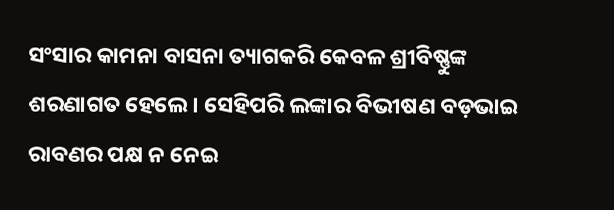ସଂସାର କାମନା ବାସନା ତ୍ୟାଗକରି କେବଳ ଶ୍ରୀବିଷ୍ଣୁଙ୍କ ଶରଣାଗତ ହେଲେ। ସେହିପରି ଲଙ୍କାର ବିଭୀଷଣ ବଡ଼ଭାଇ ରାବଣର ପକ୍ଷ ନ ନେଇ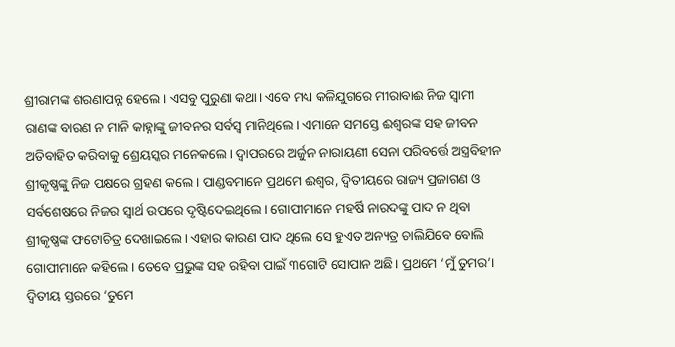ଶ୍ରୀରାମଙ୍କ ଶରଣାପନ୍ନ ହେଲେ। ଏସବୁ ପୁରୁଣା କଥା। ଏବେ ମଧ୍ୟ କଳିଯୁଗରେ ମୀରାବାଈ ନିଜ ସ୍ବାମୀ ରାଣଙ୍କ ବାରଣ ନ ମାନି କାହ୍ନାଙ୍କୁ ଜୀବନର ସର୍ବସ୍ବ ମାନିଥିଲେ। ଏମାନେ ସମସ୍ତେ ଈଶ୍ୱରଙ୍କ ସହ ଜୀବନ ଅତିବାହିତ କରିବାକୁ ଶ୍ରେୟସ୍କର ମନେକଲେ। ଦ୍ୱାପରରେ ଅର୍ଜୁନ ନାରାୟଣୀ ସେନା ପରିବର୍ତ୍ତେ ଅସ୍ତ୍ରବିହୀନ ଶ୍ରୀକୃଷ୍ଣଙ୍କୁ ନିଜ ପକ୍ଷରେ ଗ୍ରହଣ କଲେ। ପାଣ୍ଡବମାନେ ପ୍ରଥମେ ଈଶ୍ୱର, ଦ୍ୱିତୀୟରେ ରାଜ୍ୟ ପ୍ରଜାଗଣ ଓ ସର୍ବଶେଷରେ ନିଜର ସ୍ବାର୍ଥ ଉପରେ ଦୃଷ୍ଟିଦେଇଥିଲେ। ଗୋପୀମାନେ ମହର୍ଷି ନାରଦଙ୍କୁ ପାଦ ନ ଥିବା ଶ୍ରୀକୃଷ୍ଣଙ୍କ ଫଟୋଚିତ୍ର ଦେଖାଇଲେ। ଏହାର କାରଣ ପାଦ ଥିଲେ ସେ ହୁଏତ ଅନ୍ୟତ୍ର ଚାଲିଯିବେ ବୋଲି ଗୋପୀମାନେ କହିଲେ। ତେବେ ପ୍ରଭୁଙ୍କ ସହ ରହିବା ପାଇଁ ୩ଗୋଟି ସୋପାନ ଅଛି। ପ୍ରଥମେ ‘ମୁଁ ତୁମର’। ଦ୍ୱିତୀୟ ସ୍ତରରେ ‘ତୁମେ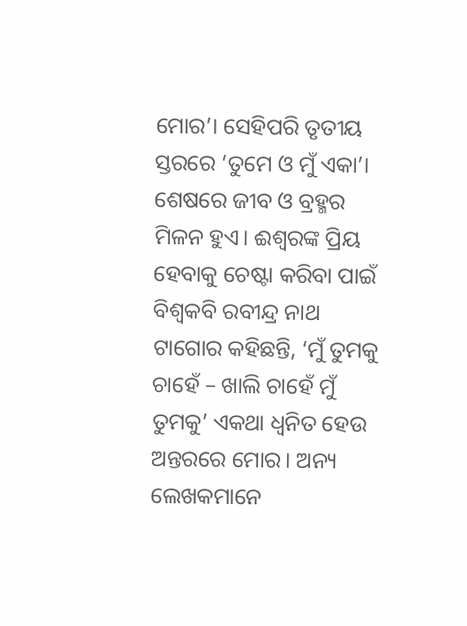ମୋର’। ସେହିପରି ତୃତୀୟ ସ୍ତରରେ ‘ତୁମେ ଓ ମୁଁ ଏକା’। ଶେଷରେ ଜୀବ ଓ ବ୍ରହ୍ମର ମିଳନ ହୁଏ। ଈଶ୍ୱରଙ୍କ ପ୍ରିୟ ହେବାକୁ ଚେଷ୍ଟା କରିବା ପାଇଁ ବିଶ୍ୱକବି ରବୀନ୍ଦ୍ର ନାଥ ଟାଗୋର କହିଛନ୍ତି, ‘ମୁଁ ତୁମକୁ ଚାହେଁ – ଖାଲି ଚାହେଁ ମୁଁ ତୁମକୁ’ ଏକଥା ଧ୍ୱନିତ ହେଉ ଅନ୍ତରରେ ମୋର। ଅନ୍ୟ ଲେଖକମାନେ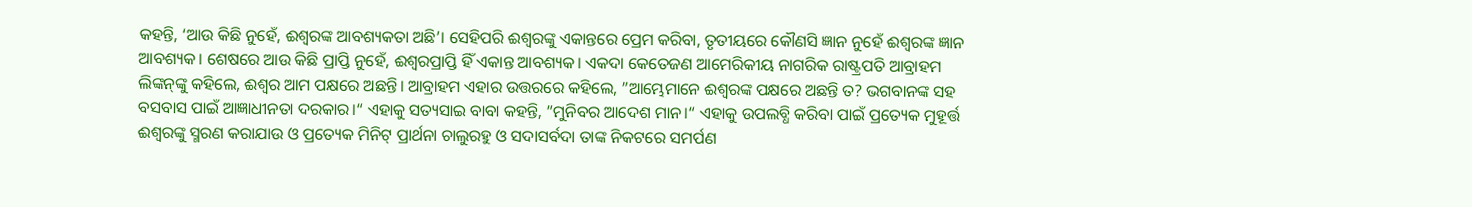କହନ୍ତି, ‘ଆଉ କିଛି ନୁହେଁ, ଈଶ୍ୱରଙ୍କ ଆବଶ୍ୟକତା ଅଛି’। ସେହିପରି ଈଶ୍ୱରଙ୍କୁ ଏକାନ୍ତରେ ପ୍ରେମ କରିବା, ତୃତୀୟରେ କୌଣସି ଜ୍ଞାନ ନୁହେଁ ଈଶ୍ୱରଙ୍କ ଜ୍ଞାନ ଆବଶ୍ୟକ। ଶେଷରେ ଆଉ କିଛି ପ୍ରାପ୍ତି ନୁହେଁ, ଈଶ୍ୱରପ୍ରାପ୍ତି ହିଁ ଏକାନ୍ତ ଆବଶ୍ୟକ। ଏକଦା କେତେଜଣ ଆମେରିକୀୟ ନାଗରିକ ରାଷ୍ଟ୍ରପତି ଆବ୍ରାହମ ଲିଙ୍କନ୍‌ଙ୍କୁ କହିଲେ, ଈଶ୍ୱର ଆମ ପକ୍ଷରେ ଅଛନ୍ତି। ଆବ୍ରାହମ ଏହାର ଉତ୍ତରରେ କହିଲେ, ”ଆମ୍ଭେମାନେ ଈଶ୍ୱରଙ୍କ ପକ୍ଷରେ ଅଛନ୍ତି ତ? ଭଗବାନଙ୍କ ସହ ବସବାସ ପାଇଁ ଆଜ୍ଞାଧୀନତା ଦରକାର।“ ଏହାକୁ ସତ୍ୟସାଇ ବାବା କହନ୍ତି, ”ମୁନିବର ଆଦେଶ ମାନ।“ ଏହାକୁ ଉପଲବ୍ଧି କରିବା ପାଇଁ ପ୍ରତ୍ୟେକ ମୁହୂର୍ତ୍ତ ଈଶ୍ୱରଙ୍କୁ ସ୍ମରଣ କରାଯାଉ ଓ ପ୍ରତ୍ୟେକ ମିନିଟ୍‌ ପ୍ରାର୍ଥନା ଚାଲୁରହୁ ଓ ସଦାସର୍ବଦା ତାଙ୍କ ନିକଟରେ ସମର୍ପଣ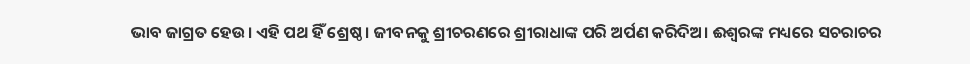ଭାବ ଜାଗ୍ରତ ହେଉ। ଏହି ପଥ ହିଁ ଶ୍ରେଷ୍ଠ। ଜୀବନକୁ ଶ୍ରୀଚରଣରେ ଶ୍ରୀରାଧାଙ୍କ ପରି ଅର୍ପଣ କରିଦିଅ। ଈଶ୍ୱରଙ୍କ ମଧ୍ୟରେ ସଚରାଚର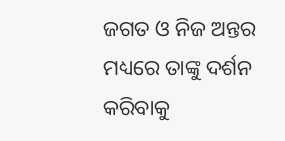ଜଗତ ଓ ନିଜ ଅନ୍ତର ମଧ୍ୟରେ ତାଙ୍କୁ ଦର୍ଶନ କରିବାକୁ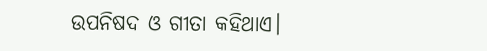ଉପନିଷଦ ଓ ଗୀତା କହିଥାଏ।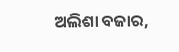ଅଲିଶା ବଜାର,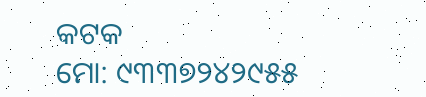କଟକ
ମୋ: ୯୩୩୭୨୪୨୯୫୫